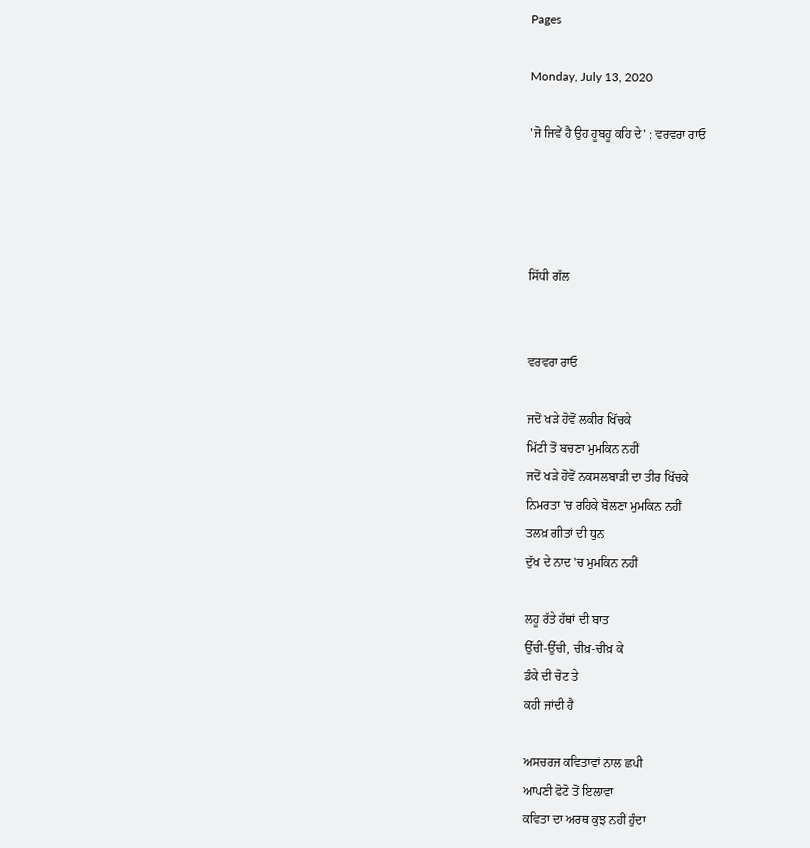Pages

Monday, July 13, 2020

'ਜੋ ਜਿਵੇਂ ਹੈ ਉਹ ਹੂਬਹੂ ਕਹਿ ਦੇ' : ਵਰਵਰਾ ਰਾਓ




ਸਿੱਧੀ ਗੱਲ


ਵਰਵਰਾ ਰਾਓ

ਜਦੋਂ ਖੜੇ ਹੋਵੋਂ ਲਕੀਰ ਖਿੱਚਕੇ
ਮਿੱਟੀ ਤੋਂ ਬਚਣਾ ਮੁਮਕਿਨ ਨਹੀਂ
ਜਦੋਂ ਖੜੇ ਹੋਵੋਂ ਨਕਸਲਬਾੜੀ ਦਾ ਤੀਰ ਖਿੱਚਕੇ
ਨਿਮਰਤਾ 'ਚ ਰਹਿਕੇ ਬੋਲਣਾ ਮੁਮਕਿਨ ਨਹੀਂ
ਤਲਖ਼ ਗੀਤਾਂ ਦੀ ਧੁਨ
ਦੁੱਖ ਦੇ ਨਾਦ 'ਚ ਮੁਮਕਿਨ ਨਹੀਂ

ਲਹੂ ਰੱਤੇ ਹੱਥਾਂ ਦੀ ਬਾਤ
ਉੱਚੀ-ਉੱਚੀ, ਚੀਖ਼-ਚੀਖ਼ ਕੇ
ਡੰਕੇ ਦੀ ਚੋਟ ਤੇ
ਕਹੀ ਜਾਂਦੀ ਹੈ

ਅਸਚਰਜ ਕਵਿਤਾਵਾਂ ਨਾਲ ਛਪੀ
ਆਪਣੀ ਫੋਟੋ ਤੋਂ ਇਲਾਵਾ
ਕਵਿਤਾ ਦਾ ਅਰਥ ਕੁਝ ਨਹੀਂ ਹੁੰਦਾ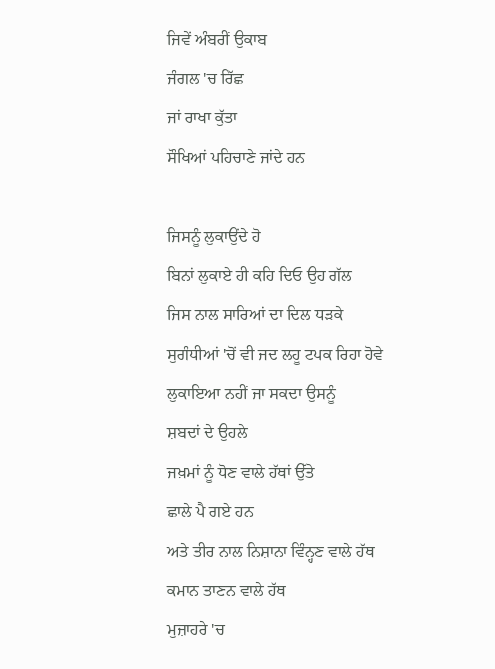ਜਿਵੇਂ ਅੰਬਰੀਂ ਉਕਾਬ
ਜੰਗਲ 'ਚ ਰਿੱਛ
ਜਾਂ ਰਾਖਾ ਕੁੱਤਾ
ਸੌਖਿਆਂ ਪਹਿਚਾਣੇ ਜਾਂਦੇ ਹਨ

ਜਿਸਨੂੰ ਲੁਕਾਉਂਦੇ ਹੋ
ਬਿਨਾਂ ਲੁਕਾਏ ਹੀ ਕਹਿ ਦਿਓ ਉਹ ਗੱਲ
ਜਿਸ ਨਾਲ ਸਾਰਿਆਂ ਦਾ ਦਿਲ ਧੜਕੇ
ਸੁਗੰਧੀਆਂ 'ਚੋਂ ਵੀ ਜਦ ਲਹੂ ਟਪਕ ਰਿਹਾ ਹੋਵੇ
ਲੁਕਾਇਆ ਨਹੀਂ ਜਾ ਸਕਦਾ ਉਸਨੂੰ
ਸ਼ਬਦਾਂ ਦੇ ਉਹਲੇ
ਜਖ਼ਮਾਂ ਨੂੰ ਧੋਣ ਵਾਲੇ ਹੱਥਾਂ ਉੱਤੇ
ਛਾਲੇ ਪੈ ਗਏ ਹਨ
ਅਤੇ ਤੀਰ ਨਾਲ ਨਿਸ਼ਾਨਾ ਵਿੰਨ੍ਹਣ ਵਾਲੇ ਹੱਥ
ਕਮਾਨ ਤਾਣਨ ਵਾਲੇ ਹੱਥ
ਮੁਜ਼ਾਹਰੇ 'ਚ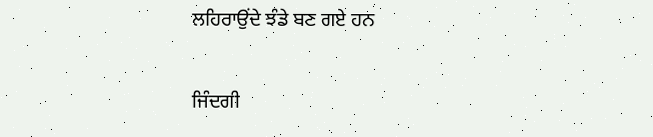ਲਹਿਰਾਉਂਦੇ ਝੰਡੇ ਬਣ ਗਏ ਹਨ

ਜਿੰਦਗੀ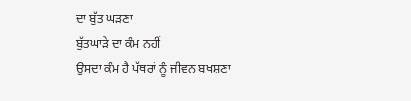ਦਾ ਬੁੱਤ ਘੜਣਾ
ਬੁੱਤਘਾੜੇ ਦਾ ਕੰਮ ਨਹੀਂ
ਉਸਦਾ ਕੰਮ ਹੈ ਪੱਥਰਾਂ ਨੂੰ ਜੀਵਨ ਬਖਸ਼ਣਾ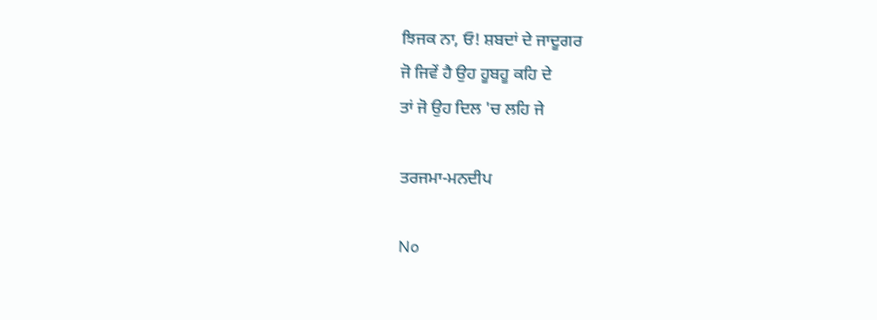ਝਿਜਕ ਨਾ, ਓ! ਸ਼ਬਦਾਂ ਦੇ ਜਾਦੂਗਰ
ਜੋ ਜਿਵੇਂ ਹੈ ਉਹ ਹੂਬਹੂ ਕਹਿ ਦੇ
ਤਾਂ ਜੋ ਉਹ ਦਿਲ 'ਚ ਲਹਿ ਜੇ

ਤਰਜਮਾ-ਮਨਦੀਪ

No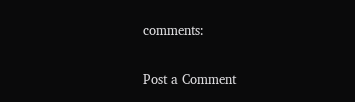comments:

Post a Comment